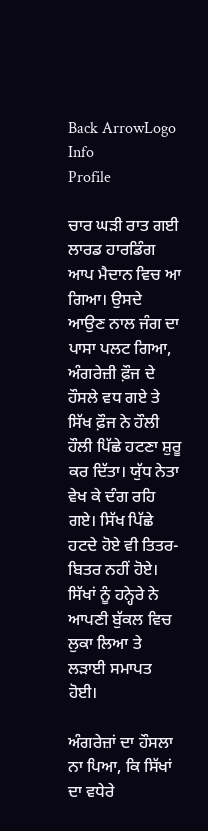Back ArrowLogo
Info
Profile

ਚਾਰ ਘੜੀ ਰਾਤ ਗਈ ਲਾਰਡ ਹਾਰਡਿੰਗ ਆਪ ਮੈਦਾਨ ਵਿਚ ਆ ਗਿਆ। ਉਸਦੇ ਆਉਣ ਨਾਲ ਜੰਗ ਦਾ ਪਾਸਾ ਪਲਟ ਗਿਆ, ਅੰਗਰੇਜ਼ੀ ਫ਼ੌਜ ਦੇ ਹੌਸਲੇ ਵਧ ਗਏ ਤੇ ਸਿੱਖ ਫ਼ੌਜ ਨੇ ਹੌਲੀ ਹੌਲੀ ਪਿੱਛੇ ਹਟਣਾ ਸ਼ੁਰੂ ਕਰ ਦਿੱਤਾ। ਯੁੱਧ ਨੇਤਾ ਵੇਖ ਕੇ ਦੰਗ ਰਹਿ ਗਏ। ਸਿੱਖ ਪਿੱਛੇ ਹਟਦੇ ਹੋਏ ਵੀ ਤਿਤਰ-ਬਿਤਰ ਨਹੀਂ ਹੋਏ। ਸਿੱਖਾਂ ਨੂੰ ਹਨ੍ਹੇਰੇ ਨੇ ਆਪਣੀ ਬੁੱਕਲ ਵਿਚ ਲੁਕਾ ਲਿਆ ਤੇ ਲੜਾਈ ਸਮਾਪਤ ਹੋਈ।

ਅੰਗਰੇਜ਼ਾਂ ਦਾ ਹੌਸਲਾ ਨਾ ਪਿਆ, ਕਿ ਸਿੱਖਾਂ ਦਾ ਵਧੇਰੇ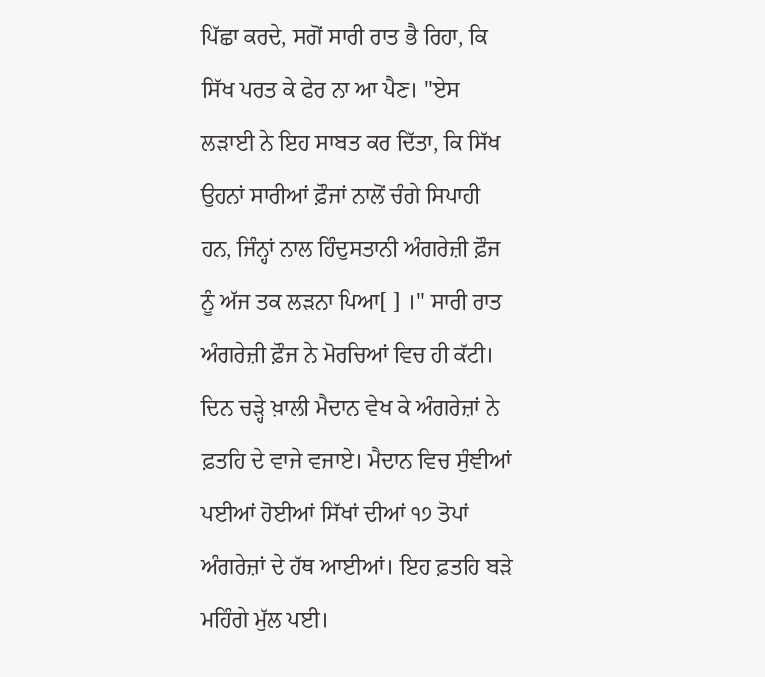ਪਿੱਛਾ ਕਰਦੇ, ਸਗੋਂ ਸਾਰੀ ਰਾਤ ਭੈ ਰਿਹਾ, ਕਿ ਸਿੱਖ ਪਰਤ ਕੇ ਫੇਰ ਨਾ ਆ ਪੈਣ। "ਏਸ ਲੜਾਈ ਨੇ ਇਹ ਸਾਬਤ ਕਰ ਦਿੱਤਾ, ਕਿ ਸਿੱਖ ਉਹਨਾਂ ਸਾਰੀਆਂ ਫ਼ੌਜਾਂ ਨਾਲੋਂ ਚੰਗੇ ਸਿਪਾਹੀ ਹਨ, ਜਿੰਨ੍ਹਾਂ ਨਾਲ ਹਿੰਦੁਸਤਾਨੀ ਅੰਗਰੇਜ਼ੀ ਫ਼ੌਜ ਨੂੰ ਅੱਜ ਤਕ ਲੜਨਾ ਪਿਆ[ ] ।" ਸਾਰੀ ਰਾਤ ਅੰਗਰੇਜ਼ੀ ਫ਼ੌਜ ਨੇ ਮੋਰਚਿਆਂ ਵਿਚ ਹੀ ਕੱਟੀ। ਦਿਨ ਚੜ੍ਹੇ ਖ਼ਾਲੀ ਮੈਦਾਨ ਵੇਖ ਕੇ ਅੰਗਰੇਜ਼ਾਂ ਨੇ ਫ਼ਤਹਿ ਦੇ ਵਾਜੇ ਵਜਾਏ। ਮੈਦਾਨ ਵਿਚ ਸੁੰਞੀਆਂ ਪਈਆਂ ਹੋਈਆਂ ਸਿੱਖਾਂ ਦੀਆਂ ੧੭ ਤੋਪਾਂ ਅੰਗਰੇਜ਼ਾਂ ਦੇ ਹੱਥ ਆਈਆਂ। ਇਹ ਫ਼ਤਹਿ ਬੜੇ ਮਹਿੰਗੇ ਮੁੱਲ ਪਈ।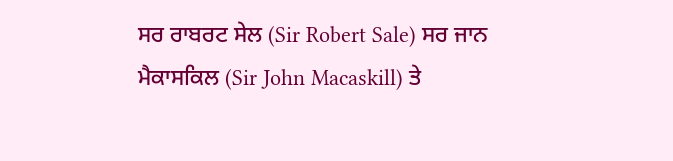ਸਰ ਰਾਬਰਟ ਸੇਲ (Sir Robert Sale) ਸਰ ਜਾਨ ਮੈਕਾਸਕਿਲ (Sir John Macaskill) ਤੇ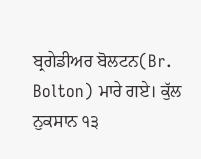ਬ੍ਰਗੇਡੀਅਰ ਬੋਲਟਨ(Br. Bolton) ਮਾਰੇ ਗਏ। ਕੁੱਲ ਨੁਕਸਾਨ ੧੩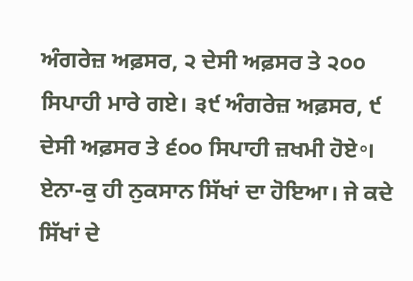ਅੰਗਰੇਜ਼ ਅਫ਼ਸਰ, ੨ ਦੇਸੀ ਅਫ਼ਸਰ ਤੇ ੨੦੦ ਸਿਪਾਹੀ ਮਾਰੇ ਗਏ। ੩੯ ਅੰਗਰੇਜ਼ ਅਫ਼ਸਰ, ੯ ਦੇਸੀ ਅਫ਼ਸਰ ਤੇ ੬੦੦ ਸਿਪਾਹੀ ਜ਼ਖਮੀ ਹੋਏ॰। ਏਨਾ-ਕੁ ਹੀ ਨੁਕਸਾਨ ਸਿੱਖਾਂ ਦਾ ਹੋਇਆ। ਜੇ ਕਦੇ ਸਿੱਖਾਂ ਦੇ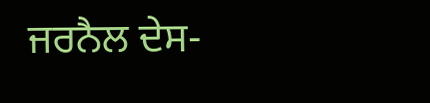ਜਰਨੈਲ ਦੇਸ-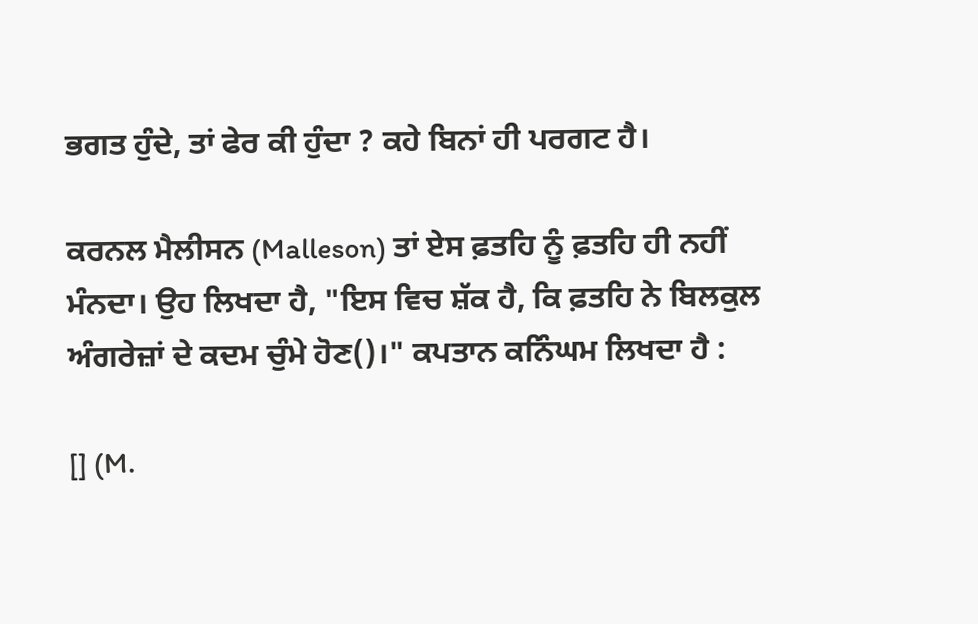ਭਗਤ ਹੁੰਦੇ, ਤਾਂ ਫੇਰ ਕੀ ਹੁੰਦਾ ? ਕਹੇ ਬਿਨਾਂ ਹੀ ਪਰਗਟ ਹੈ।

ਕਰਨਲ ਮੈਲੀਸਨ (Malleson) ਤਾਂ ਏਸ ਫ਼ਤਹਿ ਨੂੰ ਫ਼ਤਹਿ ਹੀ ਨਹੀਂ ਮੰਨਦਾ। ਉਹ ਲਿਖਦਾ ਹੈ, "ਇਸ ਵਿਚ ਸ਼ੱਕ ਹੈ, ਕਿ ਫ਼ਤਹਿ ਨੇ ਬਿਲਕੁਲ ਅੰਗਰੇਜ਼ਾਂ ਦੇ ਕਦਮ ਚੁੰਮੇ ਹੋਣ()।" ਕਪਤਾਨ ਕਨਿੰਘਮ ਲਿਖਦਾ ਹੈ :

[] (M.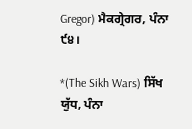Gregor) ਮੈਕਗ੍ਰੇਗਰ, ਪੰਨਾ ੯੪।

*(The Sikh Wars) ਸਿੱਖ ਯੁੱਧ, ਪੰਨਾ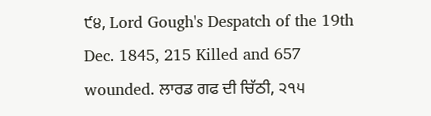੯੪, Lord Gough's Despatch of the 19th Dec. 1845, 215 Killed and 657 wounded. ਲਾਰਡ ਗਫ ਦੀ ਚਿੱਠੀ, ੨੧੫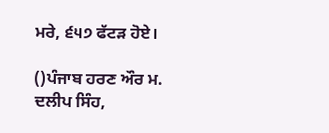ਮਰੇ, ੬੫੭ ਫੱਟੜ ਹੋਏ।

()ਪੰਜਾਬ ਹਰਣ ਔਰ ਮ. ਦਲੀਪ ਸਿੰਹ,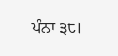ਪੰਨਾ ੩੮।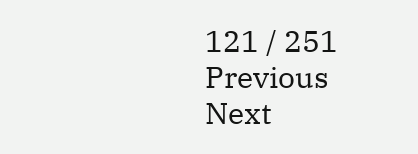121 / 251
Previous
Next